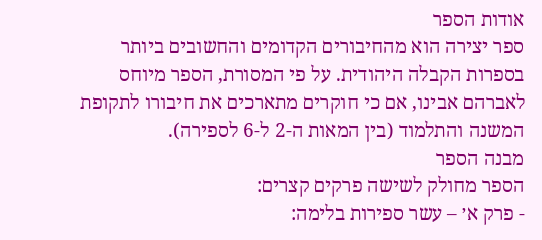אודות הספר
ספר יצירה הוא מהחיבורים הקדומים והחשובים ביותר בספרות הקבלה היהודית. על פי המסורת, הספר מיוחס לאברהם אבינו, אם כי חוקרים מתארכים את חיבורו לתקופת המשנה והתלמוד (בין המאות ה-2 ל-6 לספירה).
מבנה הספר
הספר מחולק לשישה פרקים קצרים:
- פרק א׳ – עשר ספירות בלימה: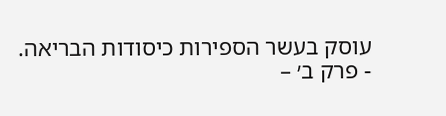עוסק בעשר הספירות כיסודות הבריאה.
- פרק ב׳ –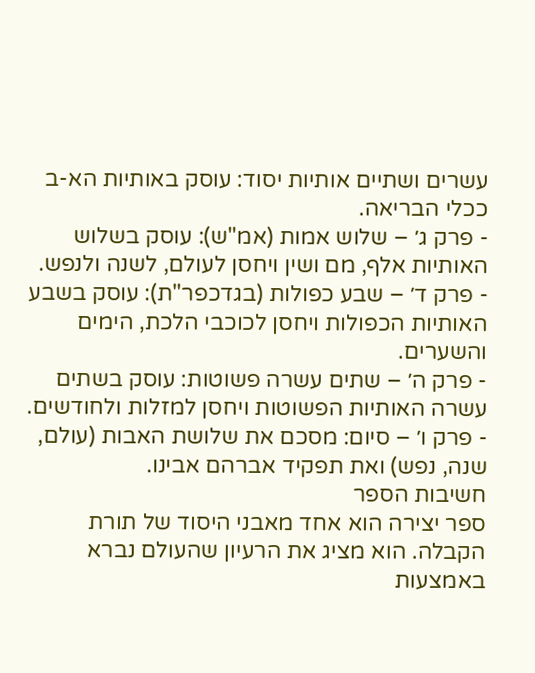עשרים ושתיים אותיות יסוד: עוסק באותיות הא-ב ככלי הבריאה.
- פרק ג׳ – שלוש אמות (אמ"ש): עוסק בשלוש האותיות אלף, מם ושין ויחסן לעולם, לשנה ולנפש.
- פרק ד׳ – שבע כפולות (בגדכפר"ת): עוסק בשבע האותיות הכפולות ויחסן לכוכבי הלכת, הימים והשערים.
- פרק ה׳ – שתים עשרה פשוטות: עוסק בשתים עשרה האותיות הפשוטות ויחסן למזלות ולחודשים.
- פרק ו׳ – סיום: מסכם את שלושת האבות (עולם, שנה, נפש) ואת תפקיד אברהם אבינו.
חשיבות הספר
ספר יצירה הוא אחד מאבני היסוד של תורת הקבלה. הוא מציג את הרעיון שהעולם נברא באמצעות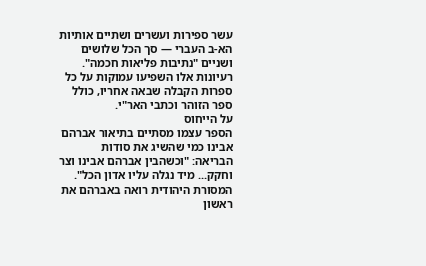עשר ספירות ועשרים ושתיים אותיות הא-ב העברי — סך הכל שלושים ושניים "נתיבות פליאות חכמה". רעיונות אלו השפיעו עמוקות על כל ספרות הקבלה שבאה אחריו, כולל ספר הזוהר וכתבי האר"י.
על הייחוס
הספר עצמו מסתיים בתיאור אברהם אבינו כמי שהשיג את סודות הבריאה: "וכשהבין אברהם אבינו וצר וחקק... מיד נגלה עליו אדון הכל". המסורת היהודית רואה באברהם את ראשון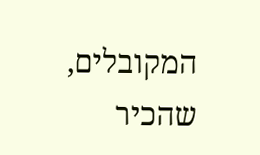המקובלים, שהכיר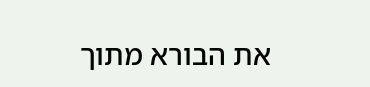את הבורא מתוך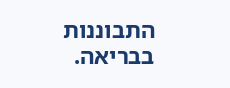התבוננות בבריאה.